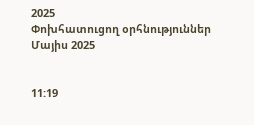2025
Փոխհատուցող օրհնություններ
Մայիս 2025


11:19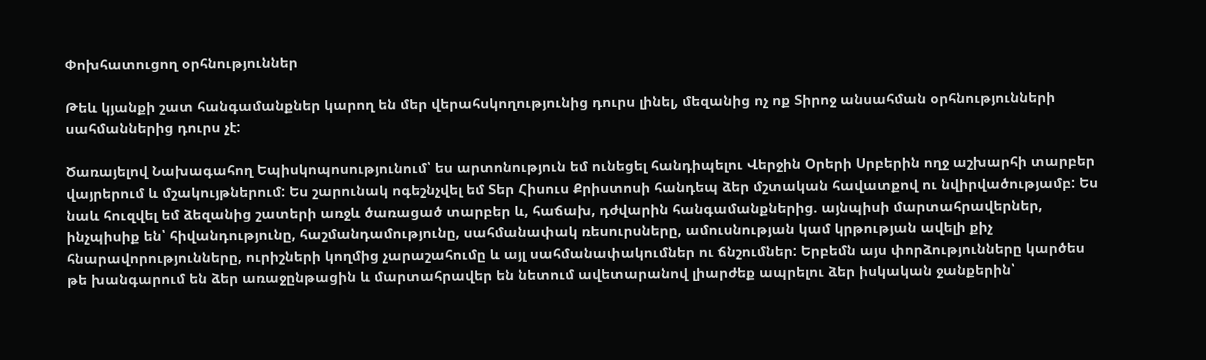Փոխհատուցող օրհնություններ

Թեև կյանքի շատ հանգամանքներ կարող են մեր վերահսկողությունից դուրս լինել, մեզանից ոչ ոք Տիրոջ անսահման օրհնությունների սահմաններից դուրս չէ:

Ծառայելով Նախագահող Եպիսկոպոսությունում՝ ես արտոնություն եմ ունեցել հանդիպելու Վերջին Օրերի Սրբերին ողջ աշխարհի տարբեր վայրերում և մշակույթներում: Ես շարունակ ոգեշնչվել եմ Տեր Հիսուս Քրիստոսի հանդեպ ձեր մշտական հավատքով ու նվիրվածությամբ: Ես նաև հուզվել եմ ձեզանից շատերի առջև ծառացած տարբեր և, հաճախ, դժվարին հանգամանքներից. այնպիսի մարտահրավերներ, ինչպիսիք են՝ հիվանդությունը, հաշմանդամությունը, սահմանափակ ռեսուրսները, ամուսնության կամ կրթության ավելի քիչ հնարավորությունները, ուրիշների կողմից չարաշահումը և այլ սահմանափակումներ ու ճնշումներ: Երբեմն այս փորձությունները կարծես թե խանգարում են ձեր առաջընթացին և մարտահրավեր են նետում ավետարանով լիարժեք ապրելու ձեր իսկական ջանքերին՝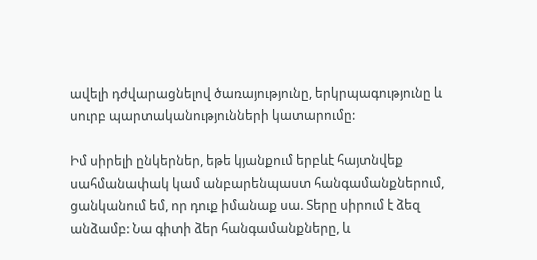ավելի դժվարացնելով ծառայությունը, երկրպագությունը և սուրբ պարտականությունների կատարումը:

Իմ սիրելի ընկերներ, եթե կյանքում երբևէ հայտնվեք սահմանափակ կամ անբարենպաստ հանգամանքներում, ցանկանում եմ, որ դուք իմանաք սա. Տերը սիրում է ձեզ անձամբ: Նա գիտի ձեր հանգամանքները, և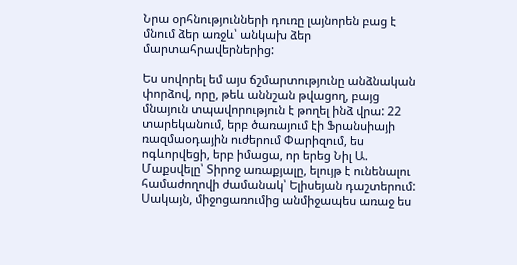Նրա օրհնությունների դուռը լայնորեն բաց է մնում ձեր առջև՝ անկախ ձեր մարտահրավերներից:

Ես սովորել եմ այս ճշմարտությունը անձնական փորձով, որը, թեև աննշան թվացող, բայց մնայուն տպավորություն է թողել ինձ վրա: 22 տարեկանում, երբ ծառայում էի Ֆրանսիայի ռազմաօդային ուժերում Փարիզում, ես ոգևորվեցի, երբ իմացա, որ երեց Նիլ Ա. Մաքսվելը՝ Տիրոջ առաքյալը, ելույթ է ունենալու համաժողովի ժամանակ՝ Ելիսեյան դաշտերում: Սակայն, միջոցառումից անմիջապես առաջ ես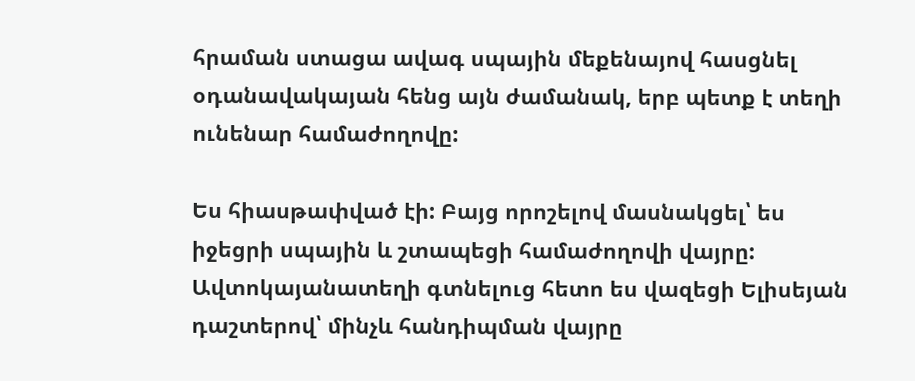հրաման ստացա ավագ սպային մեքենայով հասցնել օդանավակայան հենց այն ժամանակ, երբ պետք է տեղի ունենար համաժողովը:

Ես հիասթափված էի: Բայց որոշելով մասնակցել՝ ես իջեցրի սպային և շտապեցի համաժողովի վայրը: Ավտոկայանատեղի գտնելուց հետո ես վազեցի Ելիսեյան դաշտերով՝ մինչև հանդիպման վայրը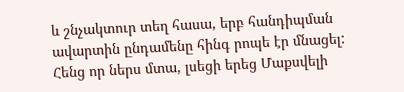և շնչակտուր տեղ հասա, երբ հանդիպման ավարտին ընդամենը հինգ րոպե էր մնացել: Հենց որ ներս մտա, լսեցի երեց Մաքսվելի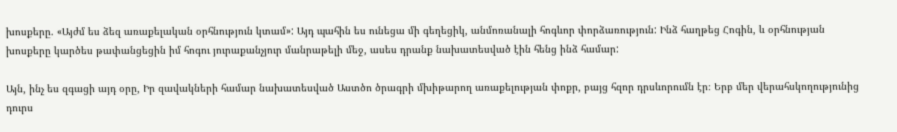խոսքերը. «Այժմ ես ձեզ առաքելական օրհնություն կտամ»: Այդ պահին ես ունեցա մի գեղեցիկ, անմոռանալի հոգևոր փորձառություն: Ինձ հաղթեց Հոգին, և օրհնության խոսքերը կարծես թափանցեցին իմ հոգու յուրաքանչյուր մանրաթելի մեջ, ասես դրանք նախատեսված էին հենց ինձ համար:

Այն, ինչ ես զգացի այդ օրը, Իր զավակների համար նախատեսված Աստծո ծրագրի մխիթարող առաքելության փոքր, բայց հզոր դրսևորումն էր։ Երբ մեր վերահսկողությունից դուրս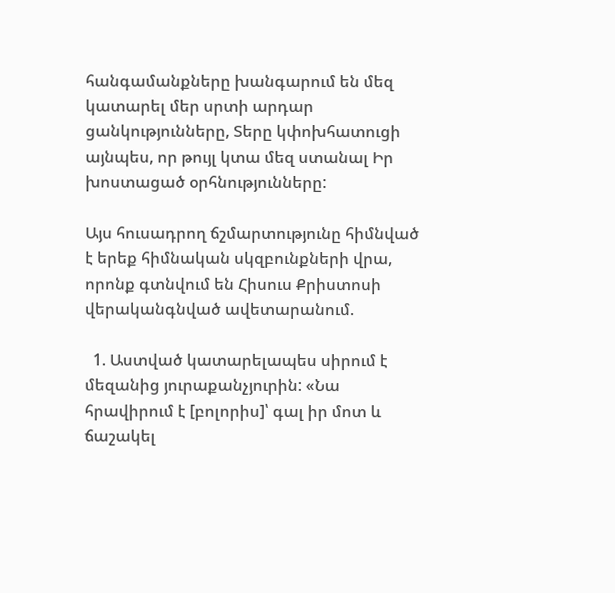հանգամանքները խանգարում են մեզ կատարել մեր սրտի արդար ցանկությունները, Տերը կփոխհատուցի այնպես, որ թույլ կտա մեզ ստանալ Իր խոստացած օրհնությունները:

Այս հուսադրող ճշմարտությունը հիմնված է երեք հիմնական սկզբունքների վրա, որոնք գտնվում են Հիսուս Քրիստոսի վերականգնված ավետարանում.

  1. Աստված կատարելապես սիրում է մեզանից յուրաքանչյուրին: «Նա հրավիրում է [բոլորիս]՝ գալ իր մոտ և ճաշակել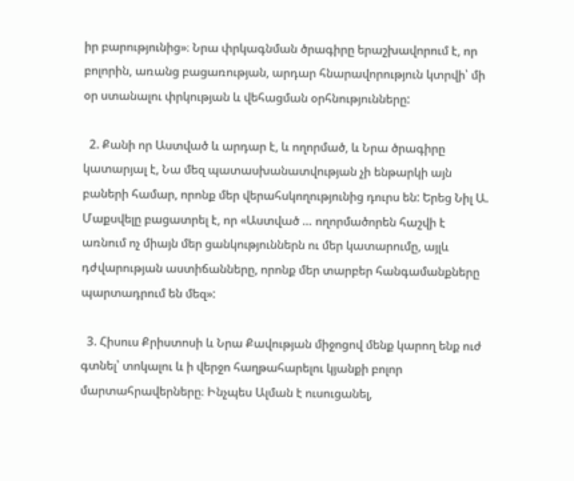իր բարությունից»։ Նրա փրկագնման ծրագիրը երաշխավորում է, որ բոլորին, առանց բացառության, արդար հնարավորություն կտրվի՝ մի օր ստանալու փրկության և վեհացման օրհնությունները:

  2. Քանի որ Աստված և արդար է, և ողորմած, և Նրա ծրագիրը կատարյալ է, Նա մեզ պատասխանատվության չի ենթարկի այն բաների համար, որոնք մեր վերահսկողությունից դուրս են: Երեց Նիլ Ա. Մաքսվելը բացատրել է, որ «Աստված … ողորմածորեն հաշվի է առնում ոչ միայն մեր ցանկություններն ու մեր կատարումը, այլև դժվարության աստիճանները, որոնք մեր տարբեր հանգամանքները պարտադրում են մեզ»:

  3. Հիսուս Քրիստոսի և Նրա Քավության միջոցով մենք կարող ենք ուժ գտնել՝ տոկալու և ի վերջո հաղթահարելու կյանքի բոլոր մարտահրավերները։ Ինչպես Ալման է ուսուցանել,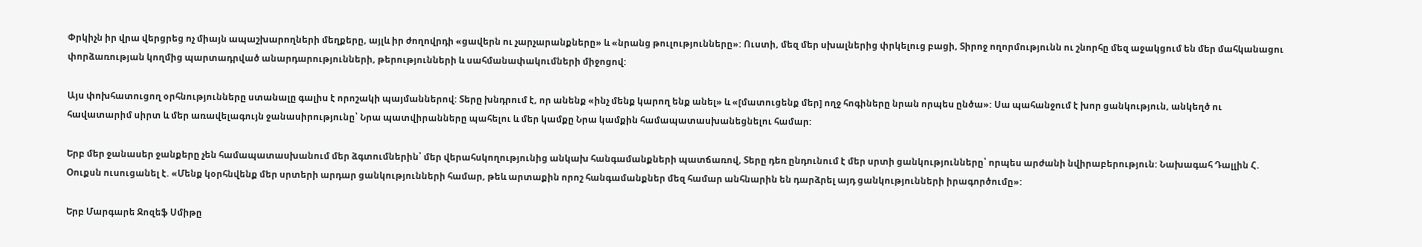Փրկիչն իր վրա վերցրեց ոչ միայն ապաշխարողների մեղքերը, այլև իր ժողովրդի «ցավերն ու չարչարանքները» և «նրանց թուլությունները»: Ուստի, մեզ մեր սխալներից փրկելուց բացի, Տիրոջ ողորմությունն ու շնորհը մեզ աջակցում են մեր մահկանացու փորձառության կողմից պարտադրված անարդարությունների, թերությունների և սահմանափակումների միջոցով:

Այս փոխհատուցող օրհնությունները ստանալը գալիս է որոշակի պայմաններով: Տերը խնդրում է, որ անենք «ինչ մենք կարող ենք անել» և «[մատուցենք մեր] ողջ հոգիները նրան որպես ընծա»: Սա պահանջում է խոր ցանկություն, անկեղծ ու հավատարիմ սիրտ և մեր առավելագույն ջանասիրությունը՝ Նրա պատվիրանները պահելու և մեր կամքը Նրա կամքին համապատասխանեցնելու համար:

Երբ մեր ջանասեր ջանքերը չեն համապատասխանում մեր ձգտումներին՝ մեր վերահսկողությունից անկախ հանգամանքների պատճառով, Տերը դեռ ընդունում է մեր սրտի ցանկությունները՝ որպես արժանի նվիրաբերություն: Նախագահ Դալլին Հ. Օուքսն ուսուցանել է. «Մենք կօրհնվենք մեր սրտերի արդար ցանկությունների համար, թեև արտաքին որոշ հանգամանքներ մեզ համար անհնարին են դարձրել այդ ցանկությունների իրագործումը»:

Երբ Մարգարե Ջոզեֆ Սմիթը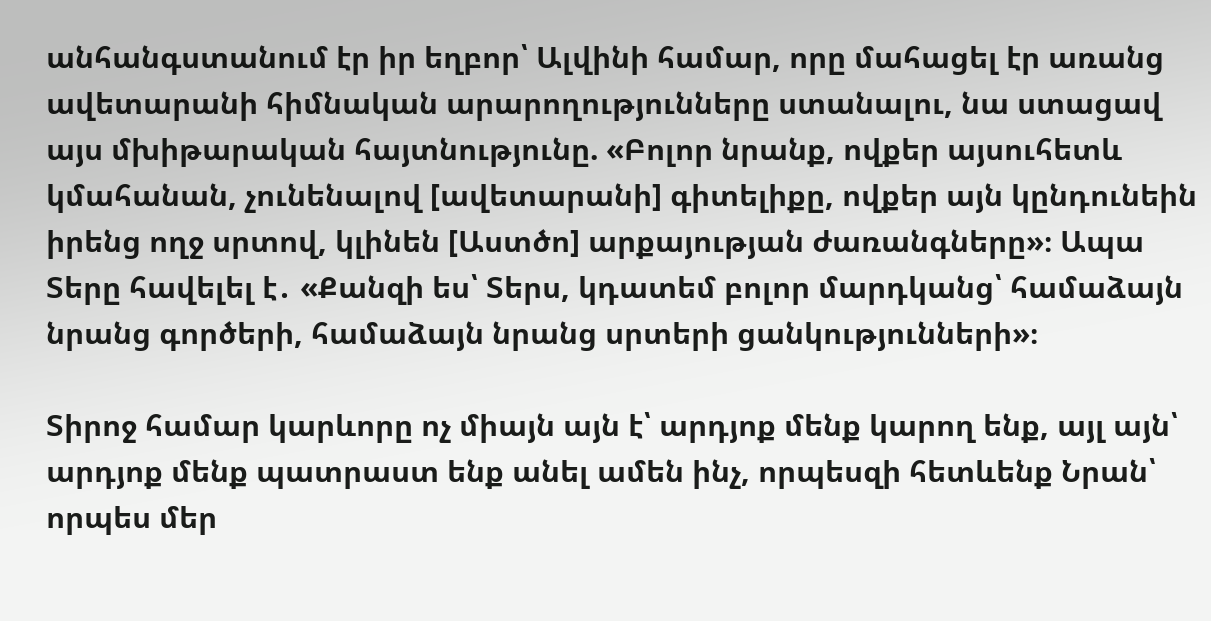անհանգստանում էր իր եղբոր՝ Ալվինի համար, որը մահացել էր առանց ավետարանի հիմնական արարողությունները ստանալու, նա ստացավ այս մխիթարական հայտնությունը. «Բոլոր նրանք, ովքեր այսուհետև կմահանան, չունենալով [ավետարանի] գիտելիքը, ովքեր այն կընդունեին իրենց ողջ սրտով, կլինեն [Աստծո] արքայության ժառանգները»։ Ապա Տերը հավելել է․ «Քանզի ես՝ Տերս, կդատեմ բոլոր մարդկանց՝ համաձայն նրանց գործերի, համաձայն նրանց սրտերի ցանկությունների»։

Տիրոջ համար կարևորը ոչ միայն այն է՝ արդյոք մենք կարող ենք, այլ այն՝ արդյոք մենք պատրաստ ենք անել ամեն ինչ, որպեսզի հետևենք Նրան՝ որպես մեր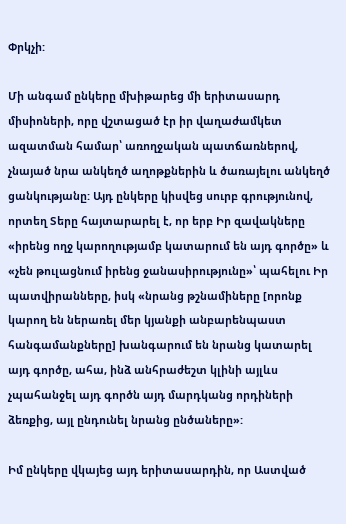Փրկչի:

Մի անգամ ընկերը մխիթարեց մի երիտասարդ միսիոների, որը վշտացած էր իր վաղաժամկետ ազատման համար՝ առողջական պատճառներով, չնայած նրա անկեղծ աղոթքներին և ծառայելու անկեղծ ցանկությանը: Այդ ընկերը կիսվեց սուրբ գրությունով, որտեղ Տերը հայտարարել է, որ երբ Իր զավակները «իրենց ողջ կարողությամբ կատարում են այդ գործը» և «չեն թուլացնում իրենց ջանասիրությունը»՝ պահելու Իր պատվիրանները, իսկ «նրանց թշնամիները [որոնք կարող են ներառել մեր կյանքի անբարենպաստ հանգամանքները] խանգարում են նրանց կատարել այդ գործը, ահա, ինձ անհրաժեշտ կլինի այլևս չպահանջել այդ գործն այդ մարդկանց որդիների ձեռքից, այլ ընդունել նրանց ընծաները»:

Իմ ընկերը վկայեց այդ երիտասարդին, որ Աստված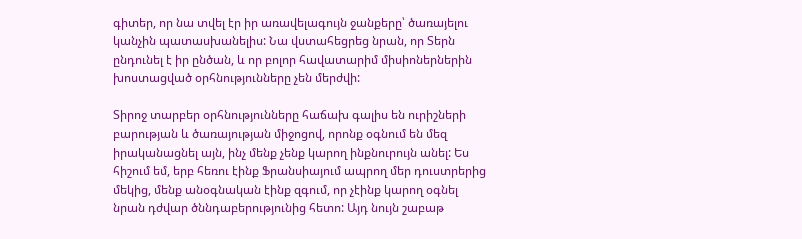գիտեր, որ նա տվել էր իր առավելագույն ջանքերը՝ ծառայելու կանչին պատասխանելիս: Նա վստահեցրեց նրան, որ Տերն ընդունել է իր ընծան, և որ բոլոր հավատարիմ միսիոներներին խոստացված օրհնությունները չեն մերժվի:

Տիրոջ տարբեր օրհնությունները հաճախ գալիս են ուրիշների բարության և ծառայության միջոցով, որոնք օգնում են մեզ իրականացնել այն, ինչ մենք չենք կարող ինքնուրույն անել: Ես հիշում եմ, երբ հեռու էինք Ֆրանսիայում ապրող մեր դուստրերից մեկից, մենք անօգնական էինք զգում, որ չէինք կարող օգնել նրան դժվար ծննդաբերությունից հետո: Այդ նույն շաբաթ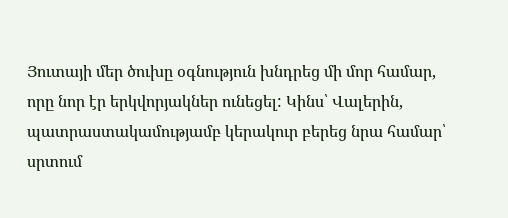Յուտայի մեր ծուխը օգնություն խնդրեց մի մոր համար, որը նոր էր երկվորյակներ ունեցել: Կինս՝ Վալերին, պատրաստակամությամբ կերակուր բերեց նրա համար՝ սրտում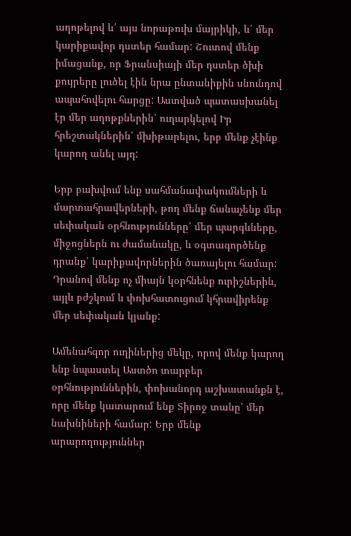աղոթելով և՛ այս նորաթուխ մայրիկի, և՛ մեր կարիքավոր դստեր համար: Շուտով մենք իմացանք, որ Ֆրանսիայի մեր դստեր ծխի քույրերը լուծել էին նրա ընտանիքին սնունդով ապահովելու հարցը: Աստված պատասխանել էր մեր աղոթքներին՝ ուղարկելով Իր հրեշտակներին՝ մխիթարելու, երբ մենք չէինք կարող անել այդ:

Երբ բախվում ենք սահմանափակումների և մարտահրավերների, թող մենք ճանաչենք մեր սեփական օրհնությունները՝ մեր պարգևները, միջոցներն ու ժամանակը, և օգտագործենք դրանք՝ կարիքավորներին ծառայելու համար: Դրանով մենք ոչ միայն կօրհնենք ուրիշներին, այլև բժշկում և փոխհատուցում կհրավիրենք մեր սեփական կյանք:

Ամենահզոր ուղիներից մեկը, որով մենք կարող ենք նպաստել Աստծո տարբեր օրհնություններին, փոխանորդ աշխատանքն է, որը մենք կատարում ենք Տիրոջ տանը՝ մեր նախնիների համար: Երբ մենք արարողություններ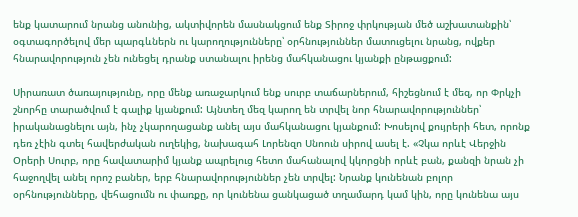ենք կատարում նրանց անունից, ակտիվորեն մասնակցում ենք Տիրոջ փրկության մեծ աշխատանքին՝ օգտագործելով մեր պարգևներն ու կարողությունները՝ օրհնություններ մատուցելու նրանց, ովքեր հնարավորություն չեն ունեցել դրանք ստանալու իրենց մահկանացու կյանքի ընթացքում:

Սիրառատ ծառայությունը, որը մենք առաջարկում ենք սուրբ տաճարներում, հիշեցնում է մեզ, որ Փրկչի շնորհը տարածվում է գալիք կյանքում: Այնտեղ մեզ կարող են տրվել նոր հնարավորություններ՝ իրականացնելու այն, ինչ չկարողացանք անել այս մահկանացու կյանքում: Խոսելով քույրերի հետ, որոնք դեռ չէին գտել հավերժական ուղեկից, նախագահ Լորենզո Սնոուն սիրով ասել է. «Չկա որևէ Վերջին Օրերի Սուրբ, որը հավատարիմ կյանք ապրելուց հետո մահանալով կկորցնի որևէ բան, քանզի նրան չի հաջողվել անել որոշ բաներ, երբ հնարավորություններ չեն տրվել: Նրանք կունենան բոլոր օրհնությունները, վեհացումն ու փառքը, որ կունենա ցանկացած տղամարդ կամ կին, որը կունենա այս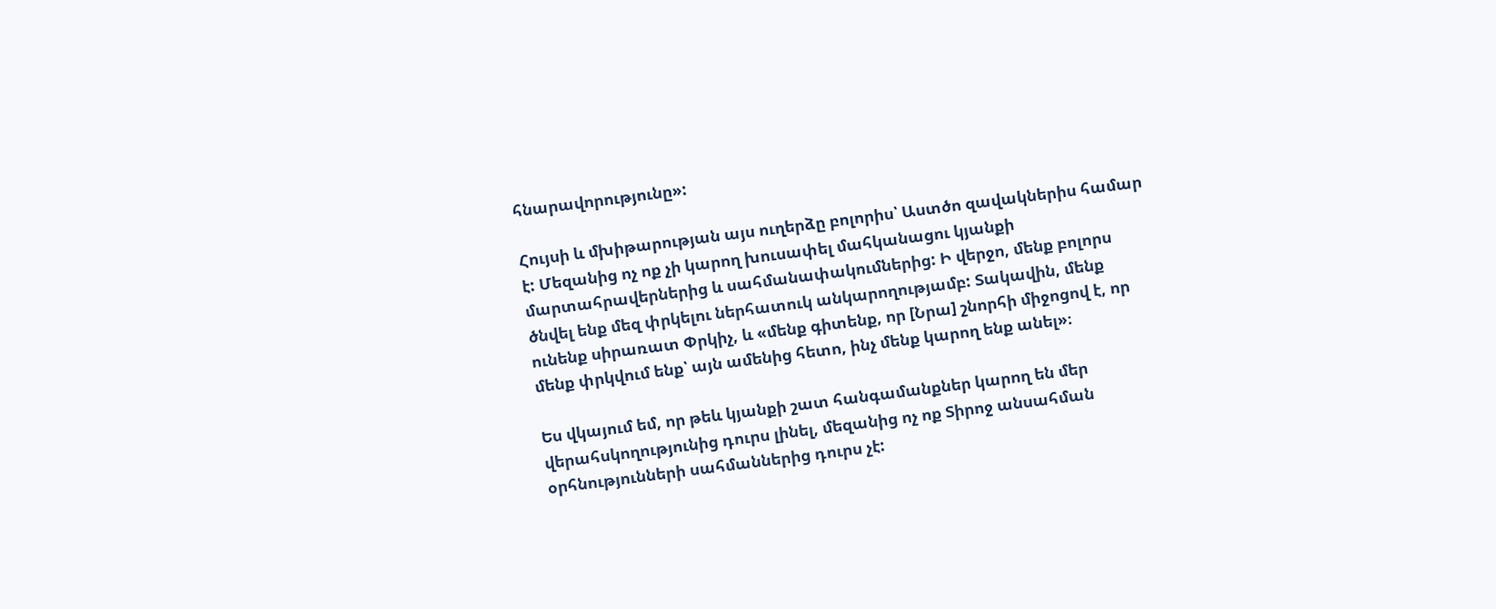հնարավորությունը»:

Հույսի և մխիթարության այս ուղերձը բոլորիս՝ Աստծո զավակներիս համար է: Մեզանից ոչ ոք չի կարող խուսափել մահկանացու կյանքի մարտահրավերներից և սահմանափակումներից: Ի վերջո, մենք բոլորս ծնվել ենք մեզ փրկելու ներհատուկ անկարողությամբ: Տակավին, մենք ունենք սիրառատ Փրկիչ, և «մենք գիտենք, որ [Նրա] շնորհի միջոցով է, որ մենք փրկվում ենք՝ այն ամենից հետո, ինչ մենք կարող ենք անել»։

Ես վկայում եմ, որ թեև կյանքի շատ հանգամանքներ կարող են մեր վերահսկողությունից դուրս լինել, մեզանից ոչ ոք Տիրոջ անսահման օրհնությունների սահմաններից դուրս չէ: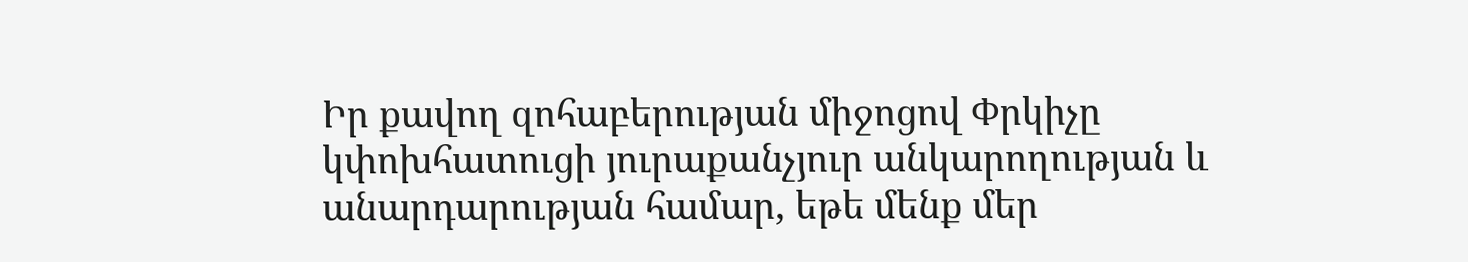Իր քավող զոհաբերության միջոցով Փրկիչը կփոխհատուցի յուրաքանչյուր անկարողության և անարդարության համար, եթե մենք մեր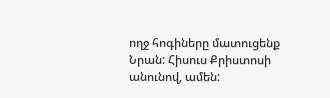ողջ հոգիները մատուցենք Նրան: Հիսուս Քրիստոսի անունով, ամեն: